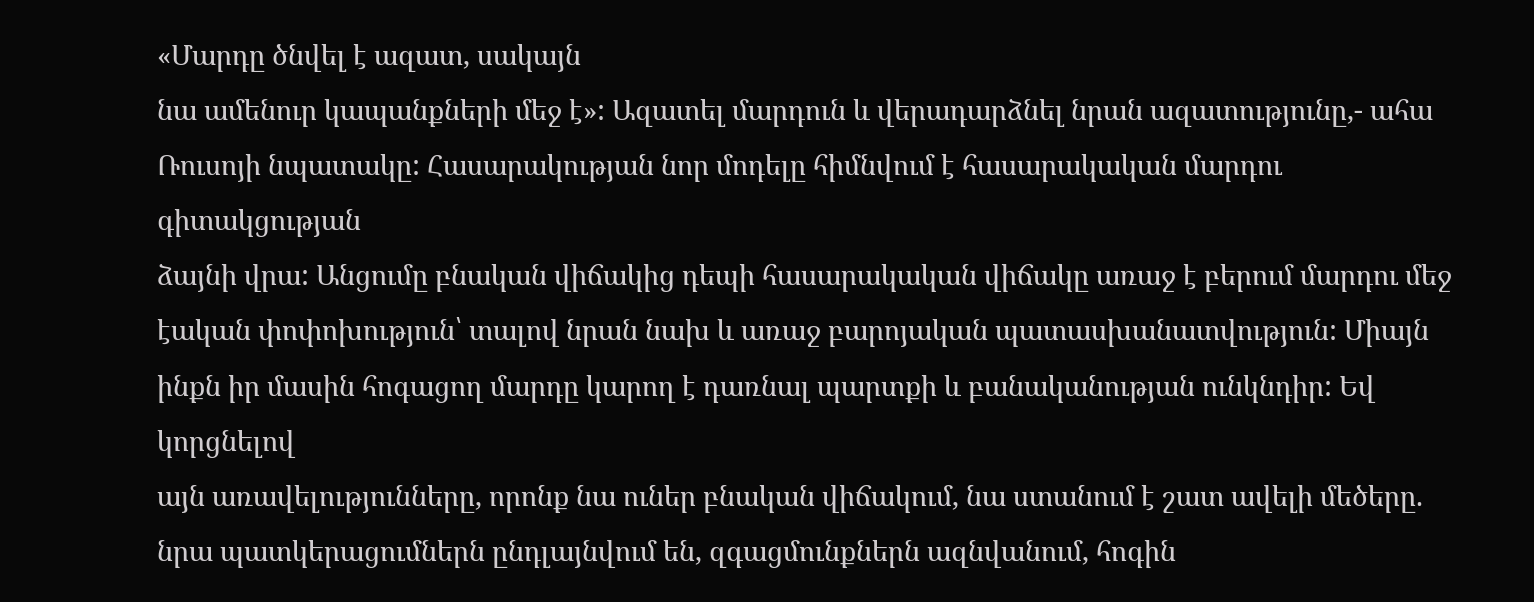«Մարդը ծնվել է ազատ, սակայն
նա ամենուր կապանքների մեջ է»: Ազատել մարդուն և վերադարձնել նրան ազատությունը,- ահա
Ռուսոյի նպատակը: Հասարակության նոր մոդելը հիմնվում է հասարակական մարդու գիտակցության
ձայնի վրա: Անցումը բնական վիճակից դեպի հասարակական վիճակը առաջ է բերում մարդու մեջ
էական փոփոխություն՝ տալով նրան նախ և առաջ բարոյական պատասխանատվություն: Միայն
ինքն իր մասին հոգացող մարդը կարող է դառնալ պարտքի և բանականության ունկնդիր: Եվ կորցնելով
այն առավելությունները, որոնք նա ուներ բնական վիճակում, նա ստանում է շատ ավելի մեծերը.
նրա պատկերացումներն ընդլայնվում են, զգացմունքներն ազնվանում, հոգին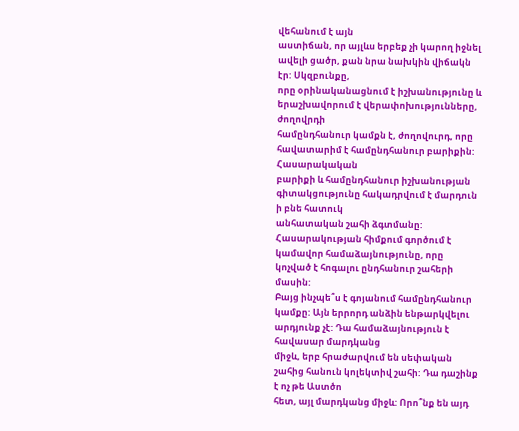վեհանում է այն
աստիճան, որ այլևս երբեք չի կարող իջնել ավելի ցածր, քան նրա նախկին վիճակն էր: Սկզբունքը,
որը օրինականացնում է իշխանությունը և երաշխավորում է վերափոխությունները, ժողովրդի
համընդհանուր կամքն է, ժողովուրդ, որը հավատարիմ է համընդհանուր բարիքին: Հասարակական
բարիքի և համընդհանուր իշխանության գիտակցությունը հակադրվում է մարդուն ի բնե հատուկ
անհատական շահի ձգտմանը: Հասարակության հիմքում գործում է կամավոր համաձայնությունը, որը
կոչված է հոգալու ընդհանուր շահերի մասին:
Բայց ինչպե՞ս է գոյանում համընդհանուր
կամքը: Այն երրորդ անձին ենթարկվելու արդյունք չէ: Դա համաձայնություն է հավասար մարդկանց
միջև, երբ հրաժարվում են սեփական շահից հանուն կոլեկտիվ շահի: Դա դաշինք է ոչ թե Աստծո
հետ, այլ մարդկանց միջև: Որո՞նք են այդ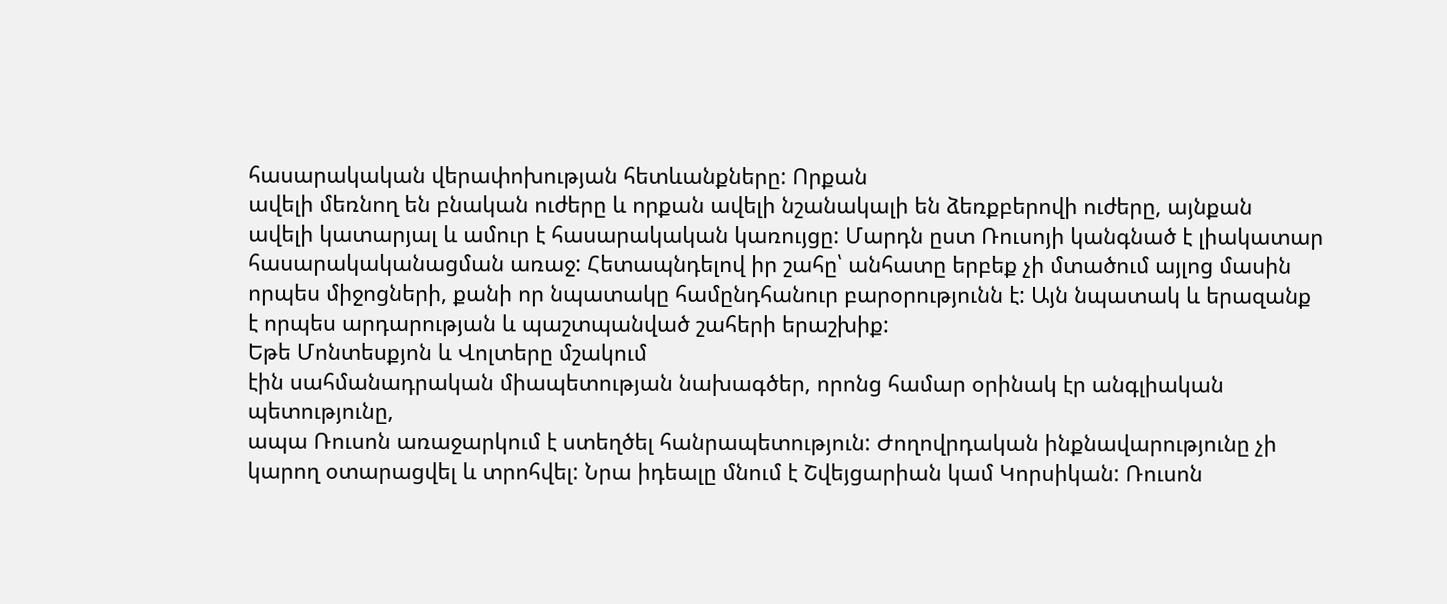հասարակական վերափոխության հետևանքները: Որքան
ավելի մեռնող են բնական ուժերը և որքան ավելի նշանակալի են ձեռքբերովի ուժերը, այնքան
ավելի կատարյալ և ամուր է հասարակական կառույցը: Մարդն ըստ Ռուսոյի կանգնած է լիակատար
հասարակականացման առաջ: Հետապնդելով իր շահը՝ անհատը երբեք չի մտածում այլոց մասին
որպես միջոցների, քանի որ նպատակը համընդհանուր բարօրությունն է: Այն նպատակ և երազանք
է որպես արդարության և պաշտպանված շահերի երաշխիք:
Եթե Մոնտեսքյոն և Վոլտերը մշակում
էին սահմանադրական միապետության նախագծեր, որոնց համար օրինակ էր անգլիական պետությունը,
ապա Ռուսոն առաջարկում է ստեղծել հանրապետություն: Ժողովրդական ինքնավարությունը չի
կարող օտարացվել և տրոհվել: Նրա իդեալը մնում է Շվեյցարիան կամ Կորսիկան: Ռուսոն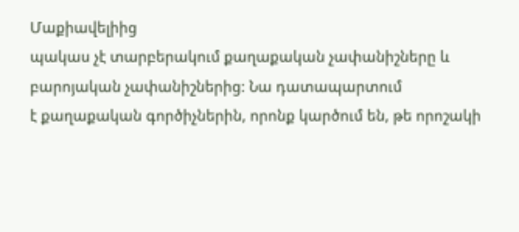Մաքիավելիից
պակաս չէ տարբերակում քաղաքական չափանիշները և բարոյական չափանիշներից: Նա դատապարտում
է քաղաքական գործիչներին, որոնք կարծում են, թե որոշակի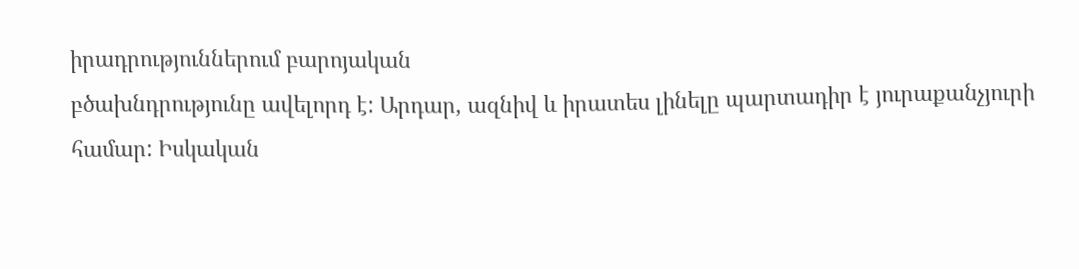իրադրություններում բարոյական
բծախնդրությունը ավելորդ է: Արդար, ազնիվ և իրատես լինելը պարտադիր է յուրաքանչյուրի
համար: Իսկական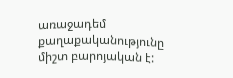առաջադեմ քաղաքականությունը միշտ բարոյական է: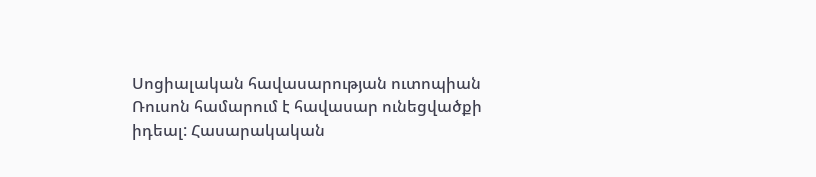Սոցիալական հավասարության ուտոպիան
Ռուսոն համարում է հավասար ունեցվածքի իդեալ: Հասարակական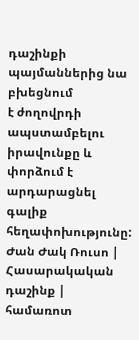դաշինքի պայմաններից նա բխեցնում
է ժողովրդի ապստամբելու իրավունքը և փորձում է արդարացնել գալիք հեղափոխությունը:
Ժան Ժակ Ռուսո | Հասարակական դաշինք | համառոտ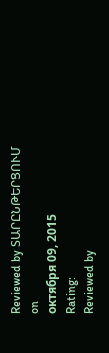Reviewed by ՏԱՐԸՆԹԵՐՑՈՒՄ
on
октября 09, 2015
Rating:
Reviewed by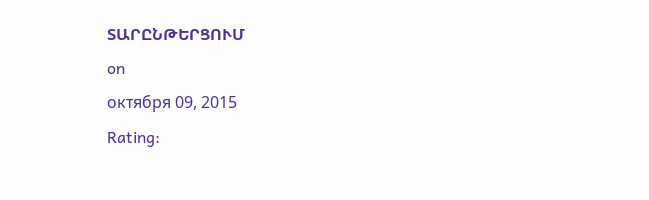ՏԱՐԸՆԹԵՐՑՈՒՄ
on
октября 09, 2015
Rating: